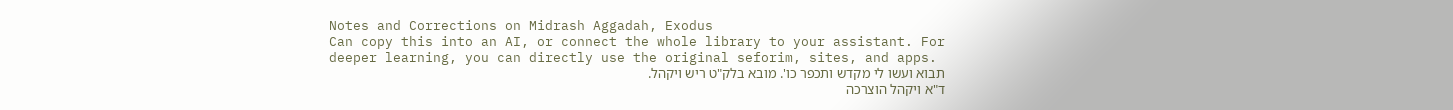Notes and Corrections on Midrash Aggadah, Exodus
Can copy this into an AI, or connect the whole library to your assistant. For deeper learning, you can directly use the original seforim, sites, and apps.
תבוא ועשו לי מקדש ותכפר כו'. מובא בלק"ט ריש ויקהל.
ד"א ויקהל הוצרכה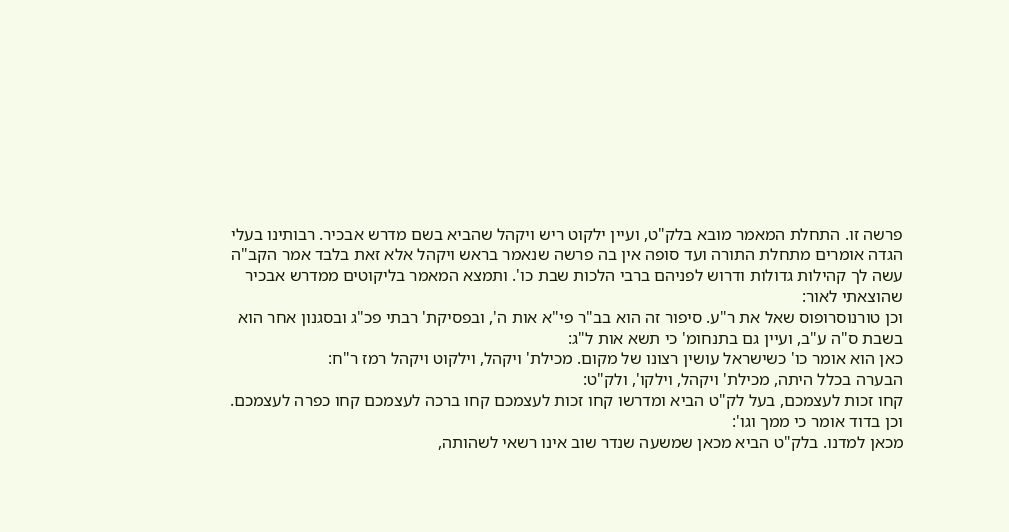פרשה זו. התחלת המאמר מובא בלק"ט, ועיין ילקוט ריש ויקהל שהביא בשם מדרש אבכיר. רבותינו בעלי הגדה אומרים מתחלת התורה ועד סופה אין בה פרשה שנאמר בראש ויקהל אלא זאת בלבד אמר הקב"ה עשה לך קהילות גדולות ודרוש לפניהם ברבי הלכות שבת כו'. ותמצא המאמר בליקוטים ממדרש אבכיר שהוצאתי לאור:
וכן טורנוסרופוס שאל את ר"ע. סיפור זה הוא בב"ר פי"א אות ה', ובפסיקת' רבתי פכ"ג ובסגנון אחר הוא בשבת ס"ה ע"ב, ועיין גם בתנחומ' כי תשא אות ל"ג:
כאן הוא אומר כו' כשישראל עושין רצונו של מקום. מכילת' ויקהל, וילקוט ויקהל רמז ר"ח:
הבערה בכלל היתה, מכילת' ויקהל, וילקו', ולק"ט:
קחו זכות לעצמכם, בעל לק"ט הביא ומדרשו קחו זכות לעצמכם קחו ברכה לעצמכם קחו כפרה לעצמכם. וכן בדוד אומר כי ממך וגו':
מכאן למדנו. בלק"ט הביא מכאן שמשעה שנדר שוב אינו רשאי לשהותה,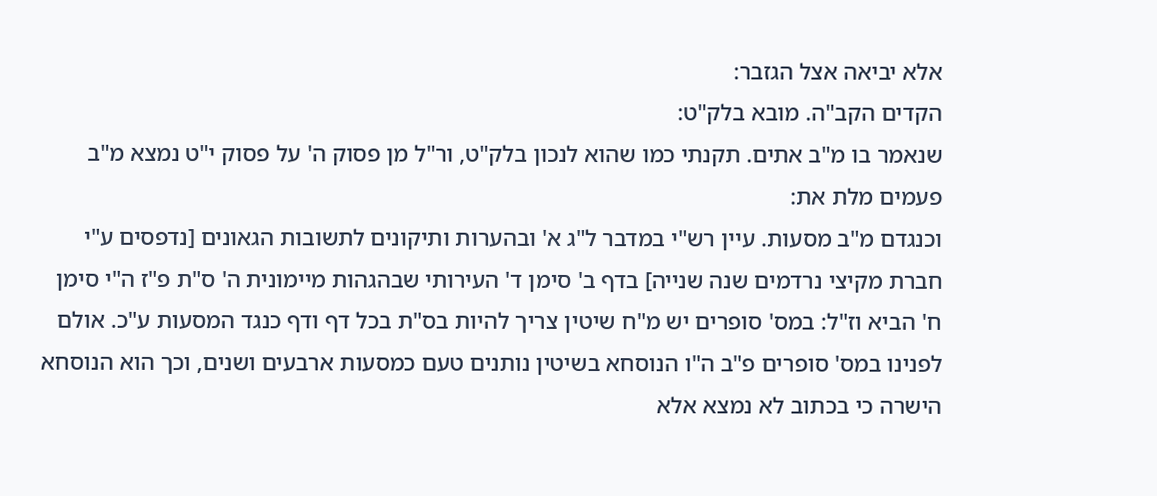אלא יביאה אצל הגזבר:
הקדים הקב"ה. מובא בלק"ט:
שנאמר בו מ"ב אתים. תקנתי כמו שהוא לנכון בלק"ט, ור"ל מן פסוק ה' על פסוק י"ט נמצא מ"ב פעמים מלת את:
וכנגדם מ"ב מסעות. עיין רש"י במדבר ל"ג א' ובהערות ותיקונים לתשובות הגאונים [נדפסים ע"י חברת מקיצי נרדמים שנה שנייה] בדף ב' סימן ד' העירותי שבהגהות מיימונית ה' ס"ת פ"ז ה"י סימן ח' הביא וז"ל: במס' סופרים יש מ"ח שיטין צריך להיות בס"ת בכל דף ודף כנגד המסעות ע"כ. אולם לפנינו במס' סופרים פ"ב ה"ו הנוסחא בשיטין נותנים טעם כמסעות ארבעים ושנים, וכך הוא הנוסחא הישרה כי בכתוב לא נמצא אלא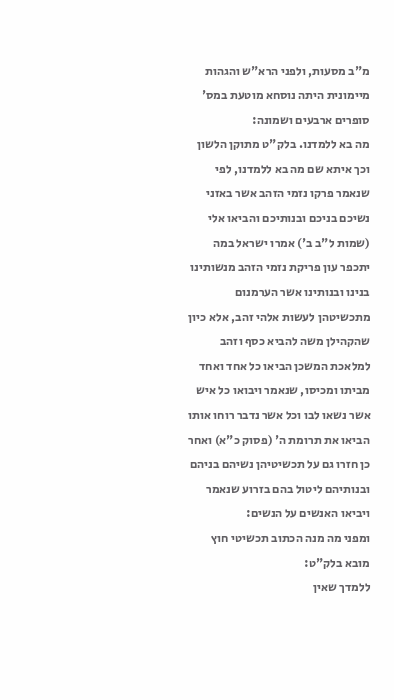מ"ב מסעות, ולפני הרא"ש והגהות מיימונית היתה נוסחא מוטעת במס' סופרים ארבעים ושמונה:
מה בא ללמדנו. בלק"ט מתוקן הלשון וכך איתא שם מה בא ללמדנו, לפי שנאמר פרקו נזמי הזהב אשר באזני נשיכם בניכם ובנותיכם והביאו אלי (שמות ל"ב ב') אמרו ישראל במה יתכפר עון פריקת נזמי הזהב מנשותינו בנינו ובנותינו אשר הערמנום מתכשיטהן לעשות אלהי זהב, אלא כיון שהקהילן משה להביא כסף וזהב למלאכת המשכן הביאו כל אחד ואחד מביתו ומכיסו, שנאמר ויבואו כל איש אשר נשאו לבו וכל אשר נדבר רוחו אותו הביאו את תרומת ה' (פסוק כ"א) ואחר כן חזרו גם על תכשיטיהן נשיהם בניהם ובנותיהם ליטול בהם בזרוע שנאמר ויביאו האנשים על הנשים:
ומפני מה מנה הכתוב תכשיטי חוץ מובא בלק"ט:
ללמדך שאין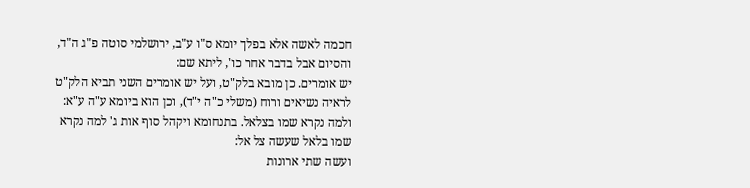חכמה לאשה אלא בפלך יומא ס"ו ע"ב, ירושלמי סוטה פ"ג ה"ד, והסיום אבל בדבר אחר כו', ליתא שם:
יש אומרים. כן מובא בלק"ט, ועל יש אומרים השני תביא הלק"ט לראיה נשיאים ורוח (משלי כ"ה י"ד), וכן הוא ביומא ע"ה ע"א:
ולמה נקרא שמו בצלאל. בתנחומא ויקהל סוף אות ג' למה נקרא שמו בלאל שעשה צל אל:
ועשה שתי ארונות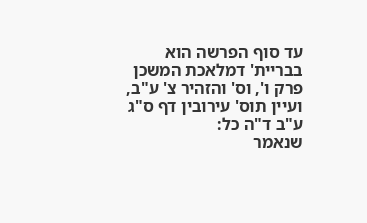עד סוף הפרשה הוא בבריית' דמלאכת המשכן פרק ו', וס' והזהיר צ' ע"ב, ועיין תוס' עירובין דף ס"ג ע"ב ד"ה כל:
שנאמר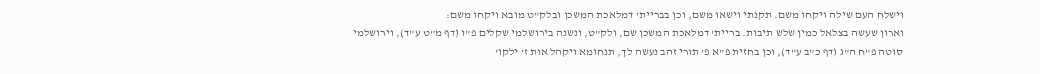וישלח העם שילה ויקחו משם. תקנתי וישאו משם, וכן בבריית' דמלאכת המשכן ובלק"ט מובא ויקחו משם:
וארון שעשה בצלאל כמין שלש תיבות. בריית' דמלאכת המשכן שם, ולק"ט, ונשנה בירושלמי שקלים פ"ו (דף מ"ט ע"ד), וירושלמי סוטה פ"ח ה"ג (דף כ"ב ע"ד), וכן בחזית פ"א פ' תורי זהב נעשה לך, תנחומא ויקהל אות ז' ילקו'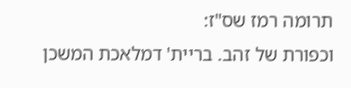תרומה רמז שס"ז:
וכפורת של זהב. בריית' דמלאכת המשכן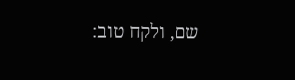שם, ולקח טוב: